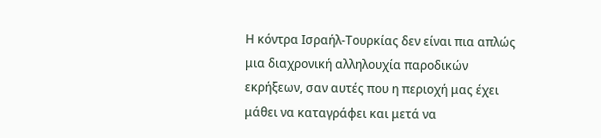Η κόντρα Ισραήλ-Τουρκίας δεν είναι πια απλώς μια διαχρονική αλληλουχία παροδικών εκρήξεων, σαν αυτές που η περιοχή μας έχει μάθει να καταγράφει και μετά να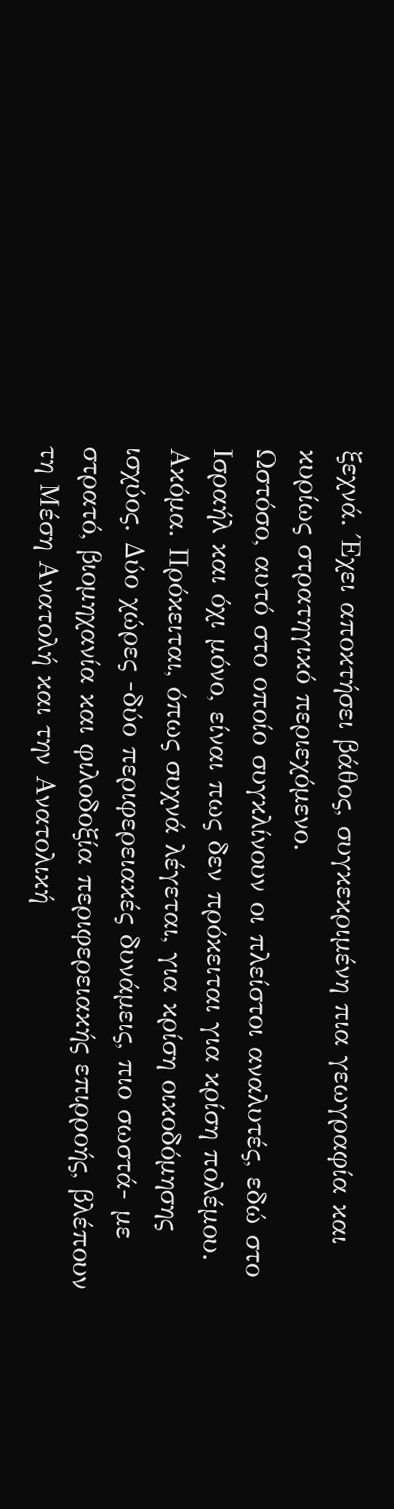ξεχνά. Έχει αποκτήσει βάθος, συγκεκριμένη πια γεωγραφία και κυρίως στρατηγικό περιεχόμενο.
Ωστόσο, αυτό στο οποίο συγκλίνουν οι πλείστοι αναλυτές, εδώ στο Ισραήλ και όχι μόνο, είναι πως δεν πρόκειται για κρίση πολέμου. Ακόμα. Πρόκειται, όπως συχνά λέγεται, για κρίση οικοδόμησης ισχύος. Δύο χώρες -δύο περιφερειακές δυνάμεις, πιο σωστά- με στρατό, βιομηχανία και φιλοδοξία περιφερειακής επιρροής, βλέπουν τη Μέση Ανατολή και την Ανατολική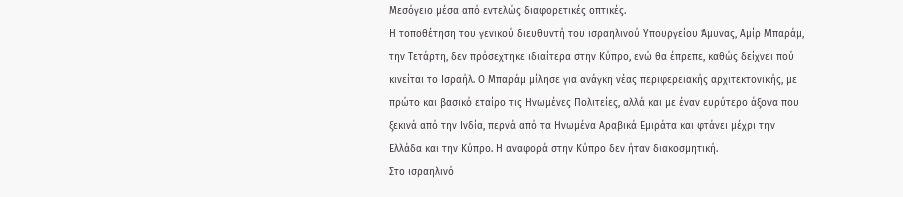Μεσόγειο μέσα από εντελώς διαφορετικές οπτικές.
Η τοποθέτηση του γενικού διευθυντή του ισραηλινού Υπουργείου Άμυνας, Αμίρ Μπαράμ, την Τετάρτη, δεν πρόσεχτηκε ιδιαίτερα στην Κύπρο, ενώ θα έπρεπε, καθώς δείχνει πού κινείται το Ισραήλ. Ο Μπαράμ μίλησε για ανάγκη νέας περιφερειακής αρχιτεκτονικής, με πρώτο και βασικό εταίρο τις Ηνωμένες Πολιτείες, αλλά και με έναν ευρύτερο άξονα που ξεκινά από την Ινδία, περνά από τα Ηνωμένα Αραβικά Εμιράτα και φτάνει μέχρι την Ελλάδα και την Κύπρο. Η αναφορά στην Κύπρο δεν ήταν διακοσμητική.
Στο ισραηλινό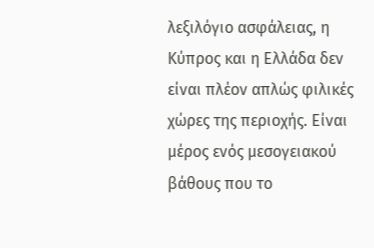λεξιλόγιο ασφάλειας, η Κύπρος και η Ελλάδα δεν είναι πλέον απλώς φιλικές χώρες της περιοχής. Είναι μέρος ενός μεσογειακού βάθους που το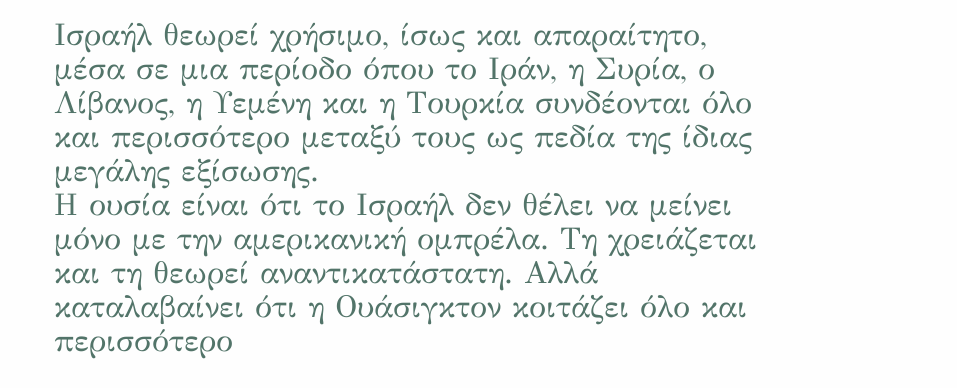Ισραήλ θεωρεί χρήσιμο, ίσως και απαραίτητο, μέσα σε μια περίοδο όπου το Ιράν, η Συρία, ο Λίβανος, η Υεμένη και η Τουρκία συνδέονται όλο και περισσότερο μεταξύ τους ως πεδία της ίδιας μεγάλης εξίσωσης.
Η ουσία είναι ότι το Ισραήλ δεν θέλει να μείνει μόνο με την αμερικανική ομπρέλα. Τη χρειάζεται και τη θεωρεί αναντικατάστατη. Αλλά καταλαβαίνει ότι η Ουάσιγκτον κοιτάζει όλο και περισσότερο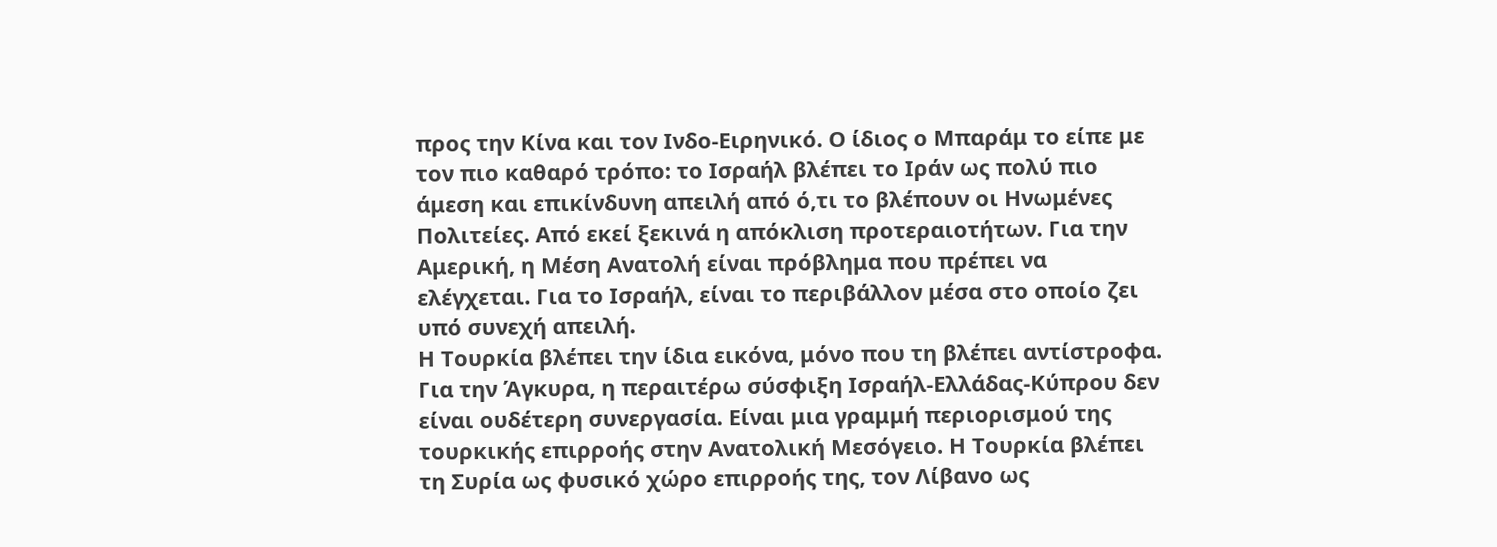προς την Κίνα και τον Ινδο-Ειρηνικό. Ο ίδιος ο Μπαράμ το είπε με τον πιο καθαρό τρόπο: το Ισραήλ βλέπει το Ιράν ως πολύ πιο άμεση και επικίνδυνη απειλή από ό,τι το βλέπουν οι Ηνωμένες Πολιτείες. Από εκεί ξεκινά η απόκλιση προτεραιοτήτων. Για την Αμερική, η Μέση Ανατολή είναι πρόβλημα που πρέπει να ελέγχεται. Για το Ισραήλ, είναι το περιβάλλον μέσα στο οποίο ζει υπό συνεχή απειλή.
Η Τουρκία βλέπει την ίδια εικόνα, μόνο που τη βλέπει αντίστροφα. Για την Άγκυρα, η περαιτέρω σύσφιξη Ισραήλ-Ελλάδας-Κύπρου δεν είναι ουδέτερη συνεργασία. Είναι μια γραμμή περιορισμού της τουρκικής επιρροής στην Ανατολική Μεσόγειο. Η Τουρκία βλέπει τη Συρία ως φυσικό χώρο επιρροής της, τον Λίβανο ως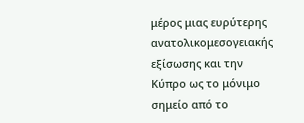μέρος μιας ευρύτερης ανατολικομεσογειακής εξίσωσης και την Κύπρο ως το μόνιμο σημείο από το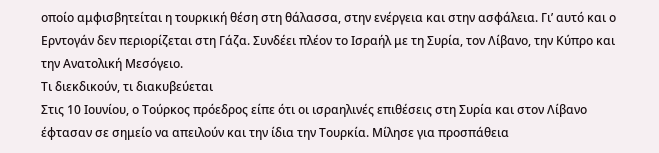οποίο αμφισβητείται η τουρκική θέση στη θάλασσα, στην ενέργεια και στην ασφάλεια. Γι’ αυτό και ο Ερντογάν δεν περιορίζεται στη Γάζα. Συνδέει πλέον το Ισραήλ με τη Συρία, τον Λίβανο, την Κύπρο και την Ανατολική Μεσόγειο.
Τι διεκδικούν, τι διακυβεύεται
Στις 10 Ιουνίου, ο Τούρκος πρόεδρος είπε ότι οι ισραηλινές επιθέσεις στη Συρία και στον Λίβανο έφτασαν σε σημείο να απειλούν και την ίδια την Τουρκία. Μίλησε για προσπάθεια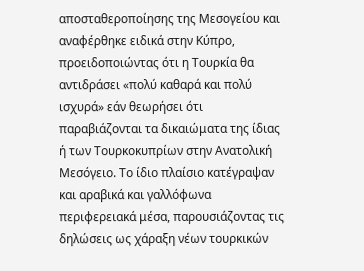αποσταθεροποίησης της Μεσογείου και αναφέρθηκε ειδικά στην Κύπρο, προειδοποιώντας ότι η Τουρκία θα αντιδράσει «πολύ καθαρά και πολύ ισχυρά» εάν θεωρήσει ότι παραβιάζονται τα δικαιώματα της ίδιας ή των Τουρκοκυπρίων στην Ανατολική Μεσόγειο. Το ίδιο πλαίσιο κατέγραψαν και αραβικά και γαλλόφωνα περιφερειακά μέσα, παρουσιάζοντας τις δηλώσεις ως χάραξη νέων τουρκικών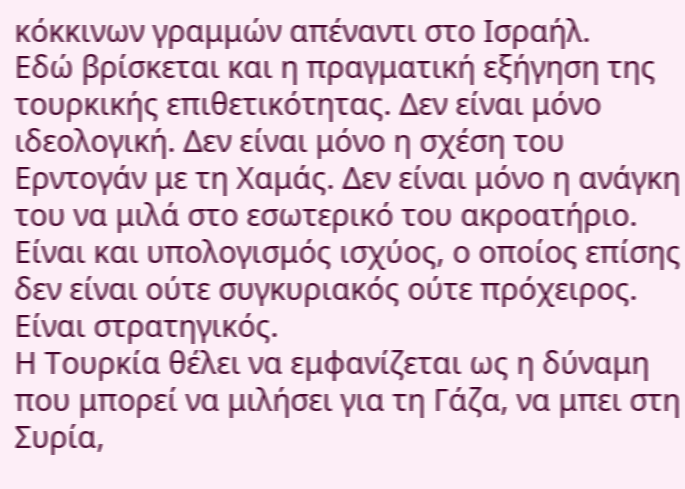κόκκινων γραμμών απέναντι στο Ισραήλ.
Εδώ βρίσκεται και η πραγματική εξήγηση της τουρκικής επιθετικότητας. Δεν είναι μόνο ιδεολογική. Δεν είναι μόνο η σχέση του Ερντογάν με τη Χαμάς. Δεν είναι μόνο η ανάγκη του να μιλά στο εσωτερικό του ακροατήριο. Είναι και υπολογισμός ισχύος, ο οποίος επίσης δεν είναι ούτε συγκυριακός ούτε πρόχειρος. Είναι στρατηγικός.
Η Τουρκία θέλει να εμφανίζεται ως η δύναμη που μπορεί να μιλήσει για τη Γάζα, να μπει στη Συρία,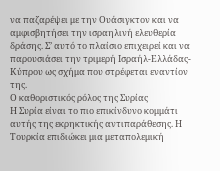να παζαρέψει με την Ουάσιγκτον και να αμφισβητήσει την ισραηλινή ελευθερία δράσης. Σ’ αυτό το πλαίσιο επιχειρεί και να παρουσιάσει την τριμερή Ισραήλ-Ελλάδας-Κύπρου ως σχήμα που στρέφεται εναντίον της.
Ο καθοριστικός ρόλος της Συρίας
Η Συρία είναι το πιο επικίνδυνο κομμάτι αυτής της εκρηκτικής αντιπαράθεσης. Η Τουρκία επιδιώκει μια μεταπολεμική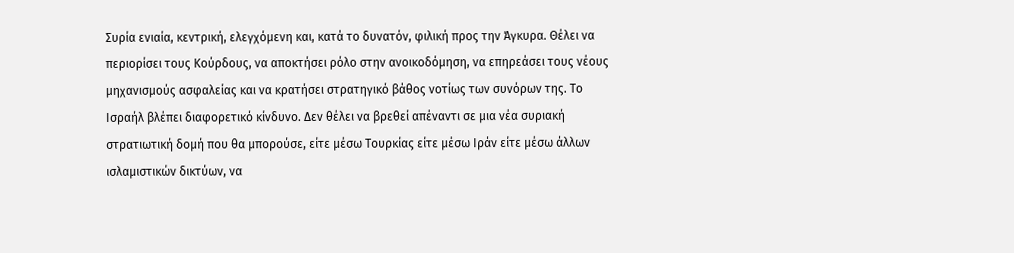Συρία ενιαία, κεντρική, ελεγχόμενη και, κατά το δυνατόν, φιλική προς την Άγκυρα. Θέλει να περιορίσει τους Κούρδους, να αποκτήσει ρόλο στην ανοικοδόμηση, να επηρεάσει τους νέους μηχανισμούς ασφαλείας και να κρατήσει στρατηγικό βάθος νοτίως των συνόρων της. Το Ισραήλ βλέπει διαφορετικό κίνδυνο. Δεν θέλει να βρεθεί απέναντι σε μια νέα συριακή στρατιωτική δομή που θα μπορούσε, είτε μέσω Τουρκίας είτε μέσω Ιράν είτε μέσω άλλων ισλαμιστικών δικτύων, να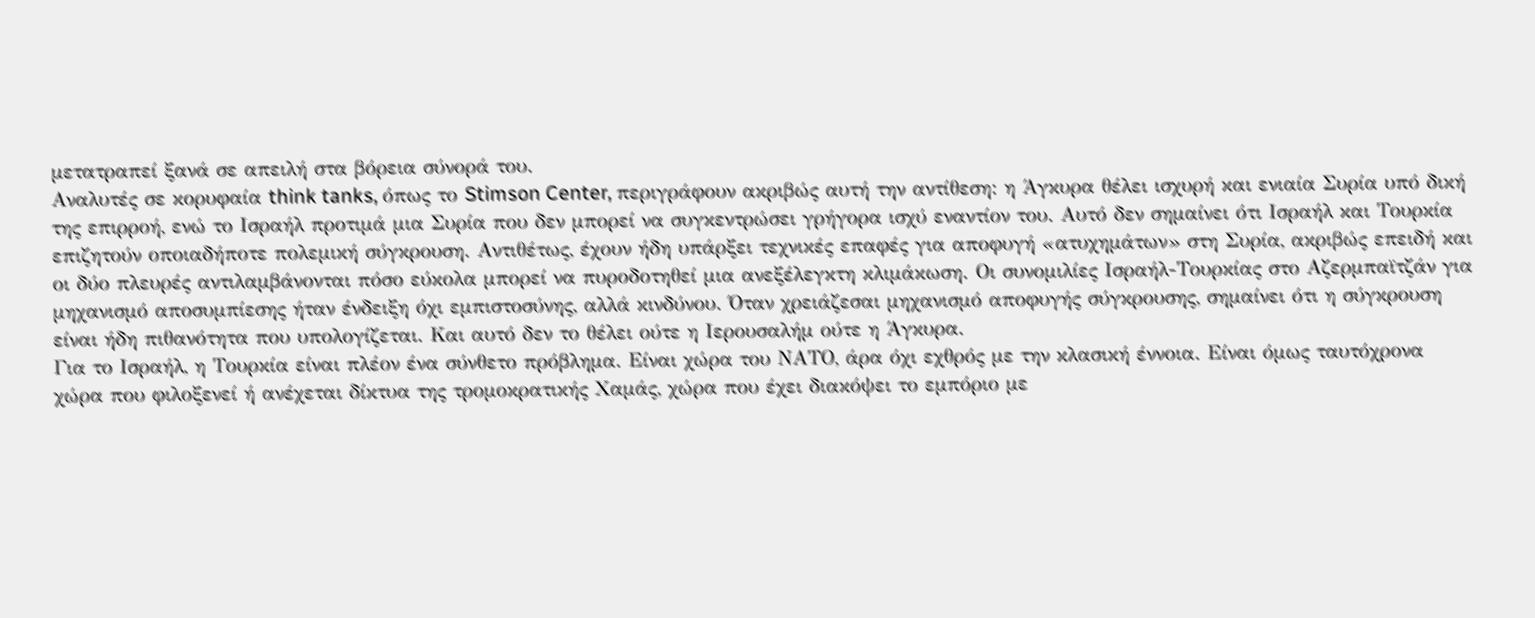μετατραπεί ξανά σε απειλή στα βόρεια σύνορά του.
Αναλυτές σε κορυφαία think tanks, όπως το Stimson Center, περιγράφουν ακριβώς αυτή την αντίθεση: η Άγκυρα θέλει ισχυρή και ενιαία Συρία υπό δική της επιρροή, ενώ το Ισραήλ προτιμά μια Συρία που δεν μπορεί να συγκεντρώσει γρήγορα ισχύ εναντίον του. Αυτό δεν σημαίνει ότι Ισραήλ και Τουρκία επιζητούν οποιαδήποτε πολεμική σύγκρουση. Αντιθέτως, έχουν ήδη υπάρξει τεχνικές επαφές για αποφυγή «ατυχημάτων» στη Συρία, ακριβώς επειδή και οι δύο πλευρές αντιλαμβάνονται πόσο εύκολα μπορεί να πυροδοτηθεί μια ανεξέλεγκτη κλιμάκωση. Οι συνομιλίες Ισραήλ-Τουρκίας στο Αζερμπαϊτζάν για μηχανισμό αποσυμπίεσης ήταν ένδειξη όχι εμπιστοσύνης, αλλά κινδύνου. Όταν χρειάζεσαι μηχανισμό αποφυγής σύγκρουσης, σημαίνει ότι η σύγκρουση είναι ήδη πιθανότητα που υπολογίζεται. Και αυτό δεν το θέλει ούτε η Ιερουσαλήμ ούτε η Άγκυρα.
Για το Ισραήλ, η Τουρκία είναι πλέον ένα σύνθετο πρόβλημα. Είναι χώρα του ΝΑΤΟ, άρα όχι εχθρός με την κλασική έννοια. Είναι όμως ταυτόχρονα χώρα που φιλοξενεί ή ανέχεται δίκτυα της τρομοκρατικής Χαμάς, χώρα που έχει διακόψει το εμπόριο με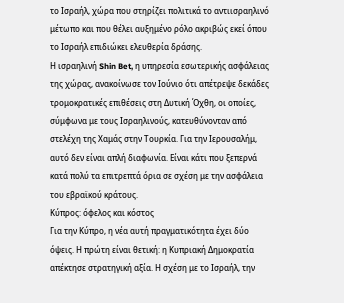το Ισραήλ, χώρα που στηρίζει πολιτικά το αντιισραηλινό μέτωπο και που θέλει αυξημένο ρόλο ακριβώς εκεί όπου το Ισραήλ επιδιώκει ελευθερία δράσης.
Η ισραηλινή Shin Bet, η υπηρεσία εσωτερικής ασφάλειας της χώρας, ανακοίνωσε τον Ιούνιο ότι απέτρεψε δεκάδες τρομοκρατικές επιθέσεις στη Δυτική Όχθη, οι οποίες, σύμφωνα με τους Ισραηλινούς, κατευθύνονταν από στελέχη της Χαμάς στην Τουρκία. Για την Ιερουσαλήμ, αυτό δεν είναι απλή διαφωνία. Είναι κάτι που ξεπερνά κατά πολύ τα επιτρεπτά όρια σε σχέση με την ασφάλεια του εβραϊκού κράτους.
Κύπρος: όφελος και κόστος
Για την Κύπρο, η νέα αυτή πραγματικότητα έχει δύο όψεις. Η πρώτη είναι θετική: η Κυπριακή Δημοκρατία απέκτησε στρατηγική αξία. Η σχέση με το Ισραήλ, την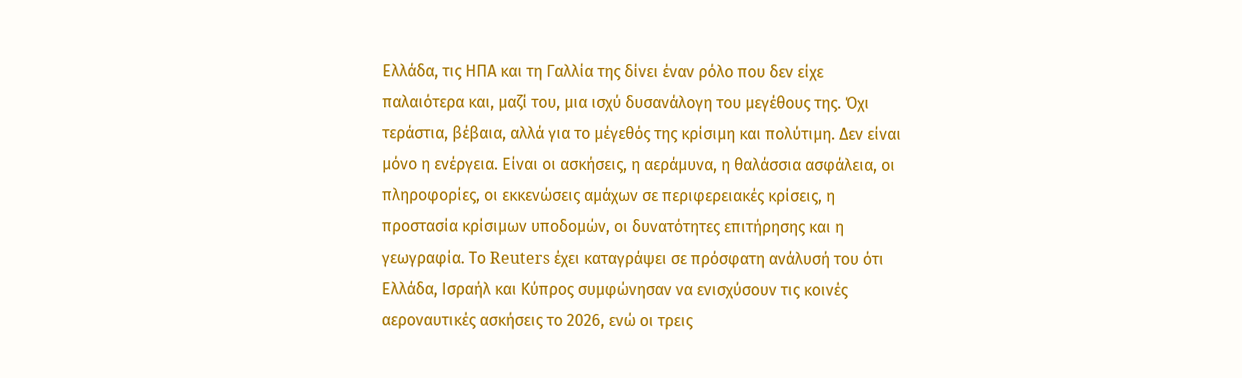Ελλάδα, τις ΗΠΑ και τη Γαλλία της δίνει έναν ρόλο που δεν είχε παλαιότερα και, μαζί του, μια ισχύ δυσανάλογη του μεγέθους της. Όχι τεράστια, βέβαια, αλλά για το μέγεθός της κρίσιμη και πολύτιμη. Δεν είναι μόνο η ενέργεια. Είναι οι ασκήσεις, η αεράμυνα, η θαλάσσια ασφάλεια, οι πληροφορίες, οι εκκενώσεις αμάχων σε περιφερειακές κρίσεις, η προστασία κρίσιμων υποδομών, οι δυνατότητες επιτήρησης και η γεωγραφία. Το Reuters έχει καταγράψει σε πρόσφατη ανάλυσή του ότι Ελλάδα, Ισραήλ και Κύπρος συμφώνησαν να ενισχύσουν τις κοινές αεροναυτικές ασκήσεις το 2026, ενώ οι τρεις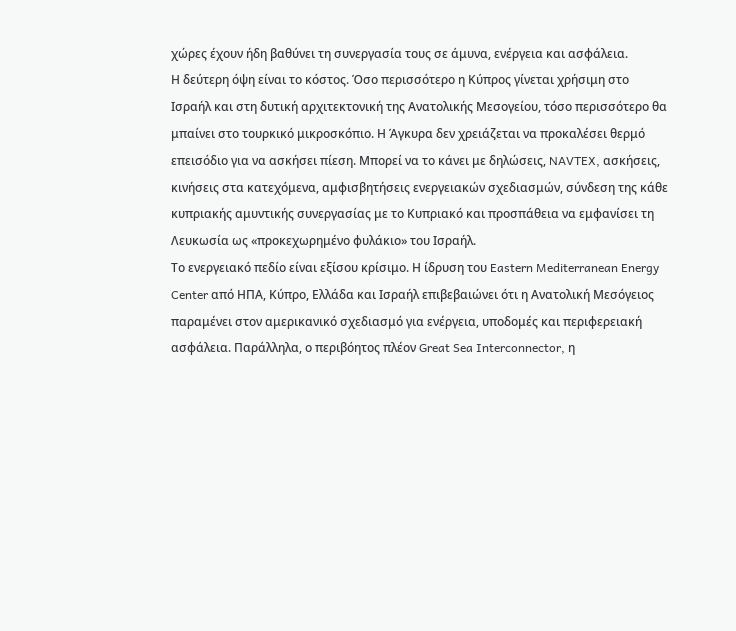χώρες έχουν ήδη βαθύνει τη συνεργασία τους σε άμυνα, ενέργεια και ασφάλεια.
Η δεύτερη όψη είναι το κόστος. Όσο περισσότερο η Κύπρος γίνεται χρήσιμη στο Ισραήλ και στη δυτική αρχιτεκτονική της Ανατολικής Μεσογείου, τόσο περισσότερο θα μπαίνει στο τουρκικό μικροσκόπιο. Η Άγκυρα δεν χρειάζεται να προκαλέσει θερμό επεισόδιο για να ασκήσει πίεση. Μπορεί να το κάνει με δηλώσεις, NAVTEX, ασκήσεις, κινήσεις στα κατεχόμενα, αμφισβητήσεις ενεργειακών σχεδιασμών, σύνδεση της κάθε κυπριακής αμυντικής συνεργασίας με το Κυπριακό και προσπάθεια να εμφανίσει τη Λευκωσία ως «προκεχωρημένο φυλάκιο» του Ισραήλ.
Το ενεργειακό πεδίο είναι εξίσου κρίσιμο. Η ίδρυση του Eastern Mediterranean Energy Center από ΗΠΑ, Κύπρο, Ελλάδα και Ισραήλ επιβεβαιώνει ότι η Ανατολική Μεσόγειος παραμένει στον αμερικανικό σχεδιασμό για ενέργεια, υποδομές και περιφερειακή ασφάλεια. Παράλληλα, ο περιβόητος πλέον Great Sea Interconnector, η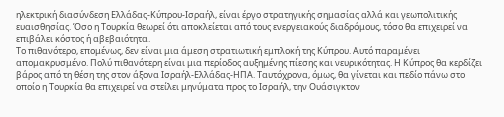ηλεκτρική διασύνδεση Ελλάδας-Κύπρου-Ισραήλ, είναι έργο στρατηγικής σημασίας αλλά και γεωπολιτικής ευαισθησίας. Όσο η Τουρκία θεωρεί ότι αποκλείεται από τους ενεργειακούς διαδρόμους, τόσο θα επιχειρεί να επιβάλει κόστος ή αβεβαιότητα.
Το πιθανότερο, επομένως, δεν είναι μια άμεση στρατιωτική εμπλοκή της Κύπρου. Αυτό παραμένει απομακρυσμένο. Πολύ πιθανότερη είναι μια περίοδος αυξημένης πίεσης και νευρικότητας. Η Κύπρος θα κερδίζει βάρος από τη θέση της στον άξονα Ισραήλ-Ελλάδας-ΗΠΑ. Ταυτόχρονα, όμως, θα γίνεται και πεδίο πάνω στο οποίο η Τουρκία θα επιχειρεί να στείλει μηνύματα προς το Ισραήλ, την Ουάσιγκτον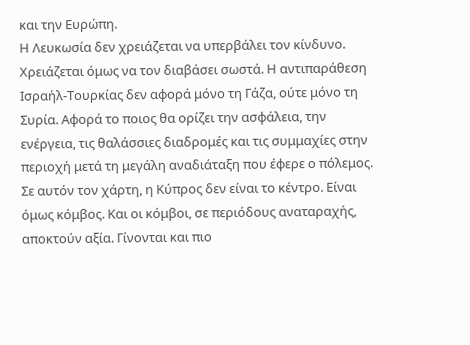και την Ευρώπη.
Η Λευκωσία δεν χρειάζεται να υπερβάλει τον κίνδυνο. Χρειάζεται όμως να τον διαβάσει σωστά. Η αντιπαράθεση Ισραήλ-Τουρκίας δεν αφορά μόνο τη Γάζα, ούτε μόνο τη Συρία. Αφορά το ποιος θα ορίζει την ασφάλεια, την ενέργεια, τις θαλάσσιες διαδρομές και τις συμμαχίες στην περιοχή μετά τη μεγάλη αναδιάταξη που έφερε ο πόλεμος. Σε αυτόν τον χάρτη, η Κύπρος δεν είναι το κέντρο. Είναι όμως κόμβος. Και οι κόμβοι, σε περιόδους αναταραχής, αποκτούν αξία. Γίνονται και πιο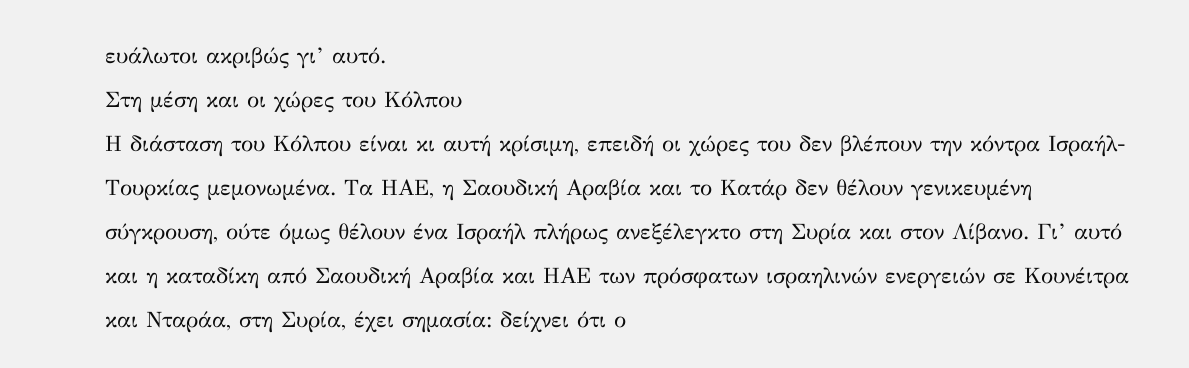ευάλωτοι ακριβώς γι’ αυτό.
Στη μέση και οι χώρες του Κόλπου
Η διάσταση του Κόλπου είναι κι αυτή κρίσιμη, επειδή οι χώρες του δεν βλέπουν την κόντρα Ισραήλ-Τουρκίας μεμονωμένα. Τα ΗΑΕ, η Σαουδική Αραβία και το Κατάρ δεν θέλουν γενικευμένη σύγκρουση, ούτε όμως θέλουν ένα Ισραήλ πλήρως ανεξέλεγκτο στη Συρία και στον Λίβανο. Γι’ αυτό και η καταδίκη από Σαουδική Αραβία και ΗΑΕ των πρόσφατων ισραηλινών ενεργειών σε Κουνέιτρα και Νταράα, στη Συρία, έχει σημασία: δείχνει ότι ο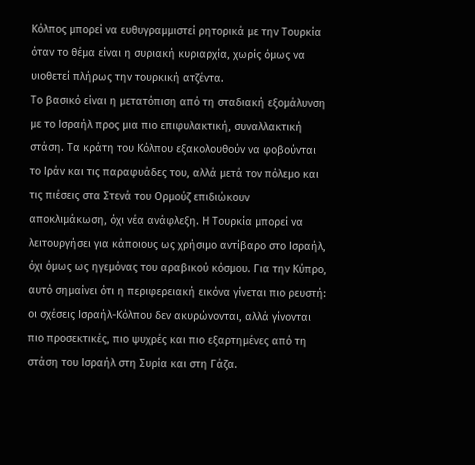Κόλπος μπορεί να ευθυγραμμιστεί ρητορικά με την Τουρκία όταν το θέμα είναι η συριακή κυριαρχία, χωρίς όμως να υιοθετεί πλήρως την τουρκική ατζέντα.
Το βασικό είναι η μετατόπιση από τη σταδιακή εξομάλυνση με το Ισραήλ προς μια πιο επιφυλακτική, συναλλακτική στάση. Τα κράτη του Κόλπου εξακολουθούν να φοβούνται το Ιράν και τις παραφυάδες του, αλλά μετά τον πόλεμο και τις πιέσεις στα Στενά του Ορμούζ επιδιώκουν αποκλιμάκωση, όχι νέα ανάφλεξη. Η Τουρκία μπορεί να λειτουργήσει για κάποιους ως χρήσιμο αντίβαρο στο Ισραήλ, όχι όμως ως ηγεμόνας του αραβικού κόσμου. Για την Κύπρο, αυτό σημαίνει ότι η περιφερειακή εικόνα γίνεται πιο ρευστή: οι σχέσεις Ισραήλ-Κόλπου δεν ακυρώνονται, αλλά γίνονται πιο προσεκτικές, πιο ψυχρές και πιο εξαρτημένες από τη στάση του Ισραήλ στη Συρία και στη Γάζα.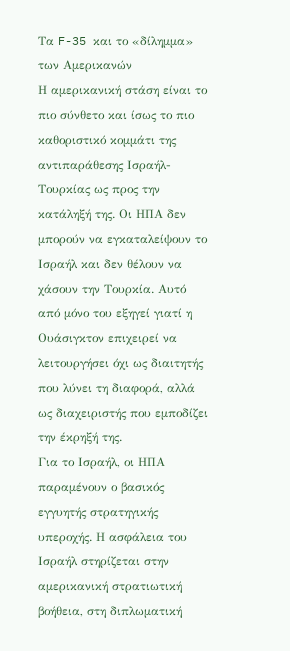Τα F-35 και το «δίλημμα» των Αμερικανών
Η αμερικανική στάση είναι το πιο σύνθετο και ίσως το πιο καθοριστικό κομμάτι της αντιπαράθεσης Ισραήλ-Τουρκίας ως προς την κατάληξή της. Οι ΗΠΑ δεν μπορούν να εγκαταλείψουν το Ισραήλ και δεν θέλουν να χάσουν την Τουρκία. Αυτό από μόνο του εξηγεί γιατί η Ουάσιγκτον επιχειρεί να λειτουργήσει όχι ως διαιτητής που λύνει τη διαφορά, αλλά ως διαχειριστής που εμποδίζει την έκρηξή της.
Για το Ισραήλ, οι ΗΠΑ παραμένουν ο βασικός εγγυητής στρατηγικής υπεροχής. Η ασφάλεια του Ισραήλ στηρίζεται στην αμερικανική στρατιωτική βοήθεια, στη διπλωματική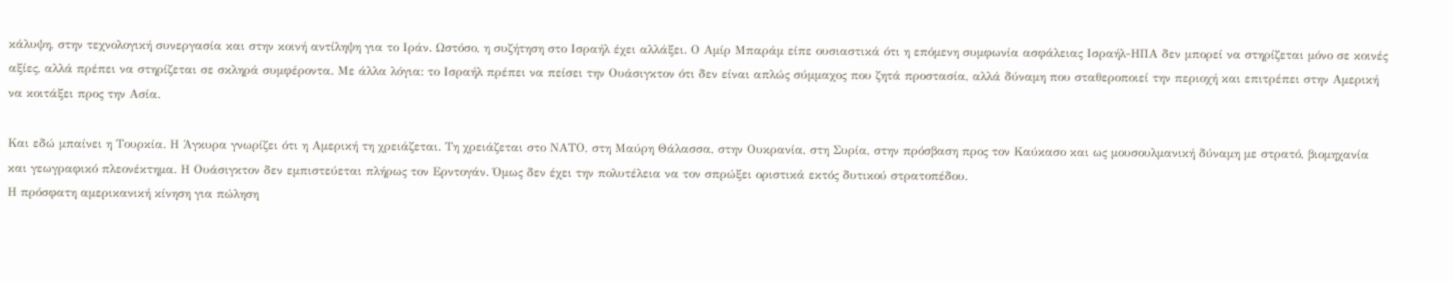κάλυψη, στην τεχνολογική συνεργασία και στην κοινή αντίληψη για το Ιράν. Ωστόσο, η συζήτηση στο Ισραήλ έχει αλλάξει. Ο Αμίρ Μπαράμ είπε ουσιαστικά ότι η επόμενη συμφωνία ασφάλειας Ισραήλ-ΗΠΑ δεν μπορεί να στηρίζεται μόνο σε κοινές αξίες, αλλά πρέπει να στηρίζεται σε σκληρά συμφέροντα. Με άλλα λόγια: το Ισραήλ πρέπει να πείσει την Ουάσιγκτον ότι δεν είναι απλώς σύμμαχος που ζητά προστασία, αλλά δύναμη που σταθεροποιεί την περιοχή και επιτρέπει στην Αμερική να κοιτάξει προς την Ασία.

Και εδώ μπαίνει η Τουρκία. Η Άγκυρα γνωρίζει ότι η Αμερική τη χρειάζεται. Τη χρειάζεται στο ΝΑΤΟ, στη Μαύρη Θάλασσα, στην Ουκρανία, στη Συρία, στην πρόσβαση προς τον Καύκασο και ως μουσουλμανική δύναμη με στρατό, βιομηχανία και γεωγραφικό πλεονέκτημα. Η Ουάσιγκτον δεν εμπιστεύεται πλήρως τον Ερντογάν. Όμως δεν έχει την πολυτέλεια να τον σπρώξει οριστικά εκτός δυτικού στρατοπέδου.
Η πρόσφατη αμερικανική κίνηση για πώληση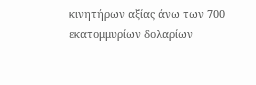κινητήρων αξίας άνω των 700 εκατομμυρίων δολαρίων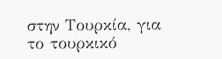στην Τουρκία, για το τουρκικό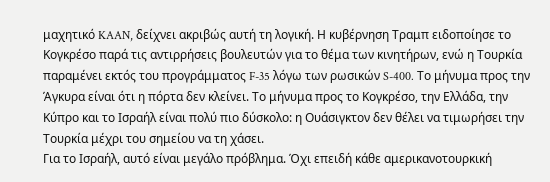μαχητικό KAAN, δείχνει ακριβώς αυτή τη λογική. Η κυβέρνηση Τραμπ ειδοποίησε το Κογκρέσο παρά τις αντιρρήσεις βουλευτών για το θέμα των κινητήρων, ενώ η Τουρκία παραμένει εκτός του προγράμματος F-35 λόγω των ρωσικών S-400. Το μήνυμα προς την Άγκυρα είναι ότι η πόρτα δεν κλείνει. Το μήνυμα προς το Κογκρέσο, την Ελλάδα, την Κύπρο και το Ισραήλ είναι πολύ πιο δύσκολο: η Ουάσιγκτον δεν θέλει να τιμωρήσει την Τουρκία μέχρι του σημείου να τη χάσει.
Για το Ισραήλ, αυτό είναι μεγάλο πρόβλημα. Όχι επειδή κάθε αμερικανοτουρκική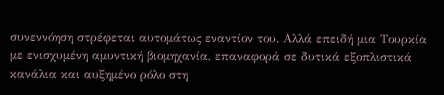συνεννόηση στρέφεται αυτομάτως εναντίον του. Αλλά επειδή μια Τουρκία με ενισχυμένη αμυντική βιομηχανία, επαναφορά σε δυτικά εξοπλιστικά κανάλια και αυξημένο ρόλο στη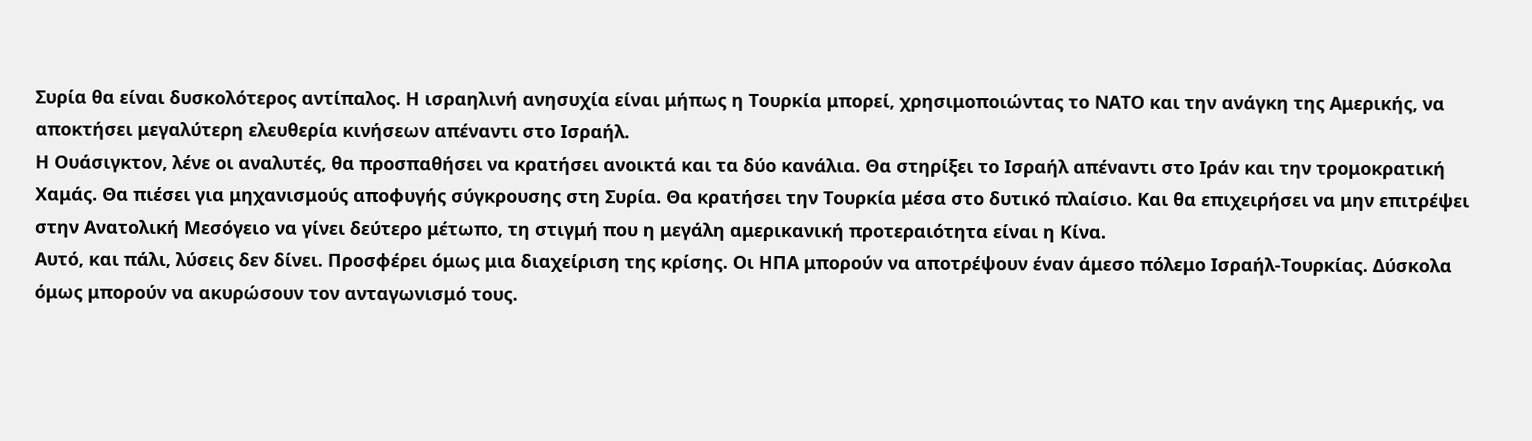Συρία θα είναι δυσκολότερος αντίπαλος. Η ισραηλινή ανησυχία είναι μήπως η Τουρκία μπορεί, χρησιμοποιώντας το ΝΑΤΟ και την ανάγκη της Αμερικής, να αποκτήσει μεγαλύτερη ελευθερία κινήσεων απέναντι στο Ισραήλ.
Η Ουάσιγκτον, λένε οι αναλυτές, θα προσπαθήσει να κρατήσει ανοικτά και τα δύο κανάλια. Θα στηρίξει το Ισραήλ απέναντι στο Ιράν και την τρομοκρατική Χαμάς. Θα πιέσει για μηχανισμούς αποφυγής σύγκρουσης στη Συρία. Θα κρατήσει την Τουρκία μέσα στο δυτικό πλαίσιο. Και θα επιχειρήσει να μην επιτρέψει στην Ανατολική Μεσόγειο να γίνει δεύτερο μέτωπο, τη στιγμή που η μεγάλη αμερικανική προτεραιότητα είναι η Κίνα.
Αυτό, και πάλι, λύσεις δεν δίνει. Προσφέρει όμως μια διαχείριση της κρίσης. Οι ΗΠΑ μπορούν να αποτρέψουν έναν άμεσο πόλεμο Ισραήλ-Τουρκίας. Δύσκολα όμως μπορούν να ακυρώσουν τον ανταγωνισμό τους.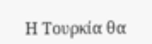Η Τουρκία θα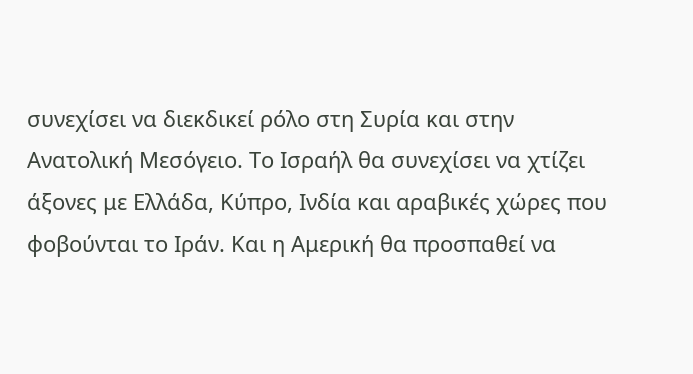συνεχίσει να διεκδικεί ρόλο στη Συρία και στην Ανατολική Μεσόγειο. Το Ισραήλ θα συνεχίσει να χτίζει άξονες με Ελλάδα, Κύπρο, Ινδία και αραβικές χώρες που φοβούνται το Ιράν. Και η Αμερική θα προσπαθεί να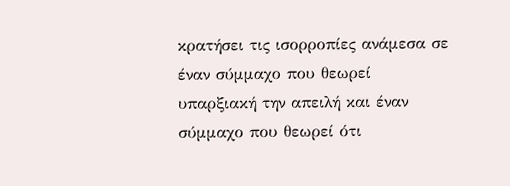κρατήσει τις ισορροπίες ανάμεσα σε έναν σύμμαχο που θεωρεί υπαρξιακή την απειλή και έναν σύμμαχο που θεωρεί ότι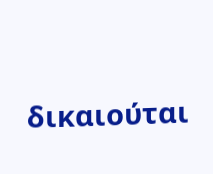δικαιούται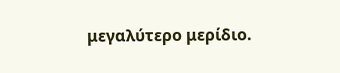μεγαλύτερο μερίδιο.